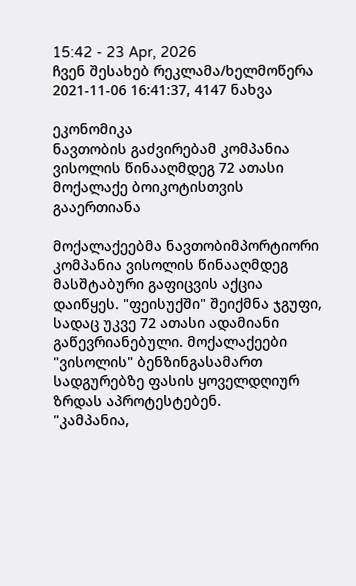15:42 - 23 Apr, 2026
ჩვენ შესახებ რეკლამა/ხელმოწერა
2021-11-06 16:41:37, 4147 ნახვა

ეკონომიკა
ნავთობის გაძვირებამ კომპანია ვისოლის წინააღმდეგ 72 ათასი მოქალაქე ბოიკოტისთვის გააერთიანა

მოქალაქეებმა ნავთობიმპორტიორი კომპანია ვისოლის წინააღმდეგ მასშტაბური გაფიცვის აქცია დაიწყეს. "ფეისუქში" შეიქმნა ჯგუფი, სადაც უკვე 72 ათასი ადამიანი გაწევრიანებული. მოქალაქეები  "ვისოლის" ბენზინგასამართ სადგურებზე ფასის ყოველდღიურ ზრდას აპროტესტებენ.
"კამპანია,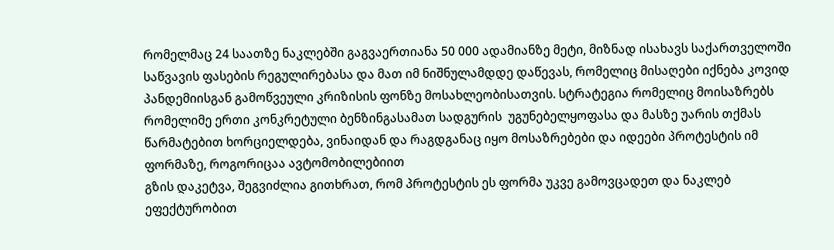რომელმაც 24 საათზე ნაკლებში გაგვაერთიანა 50 000 ადამიანზე მეტი, მიზნად ისახავს საქართველოში საწვავის ფასების რეგულირებასა და მათ იმ ნიშნულამდდე დაწევას, რომელიც მისაღები იქნება კოვიდ პანდემიისგან გამოწვეული კრიზისის ფონზე მოსახლეობისათვის. სტრატეგია რომელიც მოისაზრებს რომელიმე ერთი კონკრეტული ბენზინგასამათ სადგურის  უგუნებელყოფასა და მასზე უარის თქმას წარმატებით ხორციელდება, ვინაიდან და რაგდგანაც იყო მოსაზრებები და იდეები პროტესტის იმ ფორმაზე, როგორიცაა ავტომობილებიით
გზის დაკეტვა, შეგვიძლია გითხრათ, რომ პროტესტის ეს ფორმა უკვე გამოვცადეთ და ნაკლებ ეფექტურობით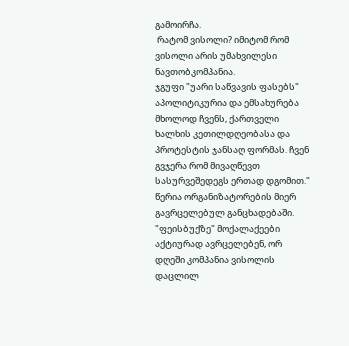გამოირჩა.
 რატომ ვისოლი? იმიტომ რომ ვისოლი არის უმახვილესი ნავთობკომპანია.
ჯგუფი "უარი საწვავის ფასებს" აპოლიტიკურია და ემსახურება მხოლოდ ჩვენს, ქართველი ხალხის კეთილდღეობასა და პროტესტის ჯანსაღ ფორმას. ჩვენ გვჯერა რომ მივაღწევთ სასურვეშედეგს ერთად დგომით." წერია ორგანიზატორების მიერ გავრცელებულ განცხადებაში.
"ფეისბუქზე" მოქალაქეები აქტიურად ავრცელებენ, ორ დღეში კომპანია ვისოლის დაცლილ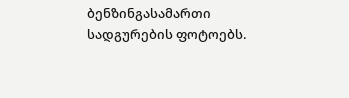ბენზინგასამართი სადგურების ფოტოებს.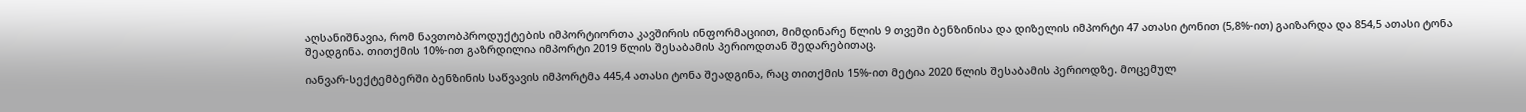აღსანიშნავია, რომ ნავთობპროდუქტების იმპორტიორთა კავშირის ინფორმაციით, მიმდინარე წლის 9 თვეში ბენზინისა და დიზელის იმპორტი 47 ათასი ტონით (5,8%-ით) გაიზარდა და 854,5 ათასი ტონა შეადგინა. თითქმის 10%-ით გაზრდილია იმპორტი 2019 წლის შესაბამის პერიოდთან შედარებითაც.

იანვარ-სექტემბერში ბენზინის საწვავის იმპორტმა 445,4 ათასი ტონა შეადგინა, რაც თითქმის 15%-ით მეტია 2020 წლის შესაბამის პერიოდზე. მოცემულ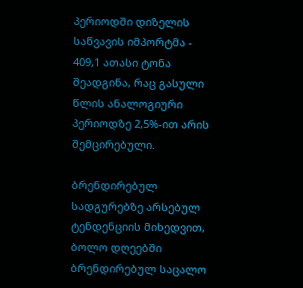პერიოდში დიზელის საწვავის იმპორტმა - 409,1 ათასი ტონა შეადგინა, რაც გასული წლის ანალოგიური პერიოდზე 2,5%-ით არის შემცირებული.

ბრენდირებულ სადგურებზე არსებულ ტენდენციის მიხედვით, ბოლო დღეებში ბრენდირებულ საცალო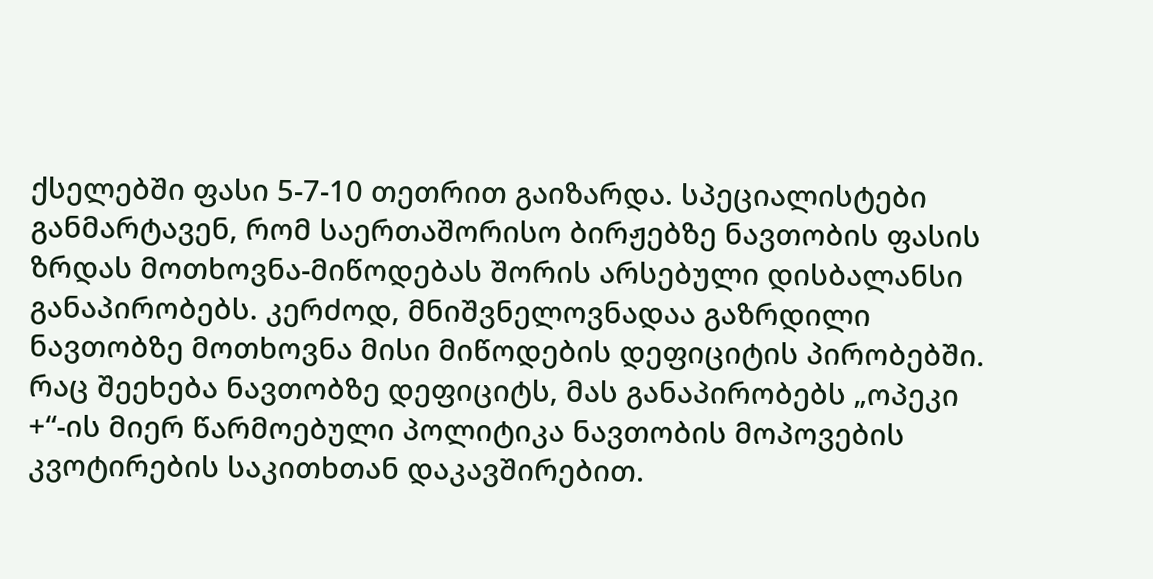ქსელებში ფასი 5-7-10 თეთრით გაიზარდა. სპეციალისტები განმარტავენ, რომ საერთაშორისო ბირჟებზე ნავთობის ფასის ზრდას მოთხოვნა-მიწოდებას შორის არსებული დისბალანსი განაპირობებს. კერძოდ, მნიშვნელოვნადაა გაზრდილი ნავთობზე მოთხოვნა მისი მიწოდების დეფიციტის პირობებში. რაც შეეხება ნავთობზე დეფიციტს, მას განაპირობებს „ოპეკი +“-ის მიერ წარმოებული პოლიტიკა ნავთობის მოპოვების კვოტირების საკითხთან დაკავშირებით.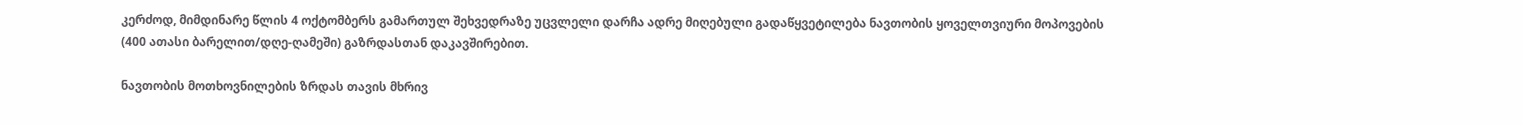კერძოდ, მიმდინარე წლის 4 ოქტომბერს გამართულ შეხვედრაზე უცვლელი დარჩა ადრე მიღებული გადაწყვეტილება ნავთობის ყოველთვიური მოპოვების (400 ათასი ბარელით/დღე-ღამეში) გაზრდასთან დაკავშირებით.

ნავთობის მოთხოვნილების ზრდას თავის მხრივ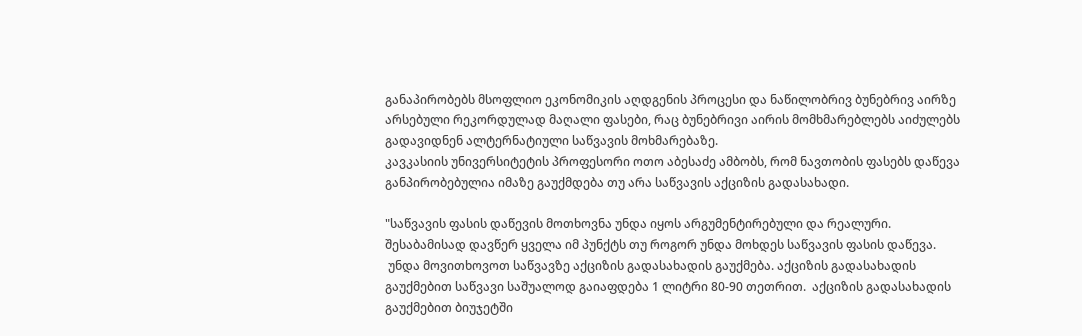განაპირობებს მსოფლიო ეკონომიკის აღდგენის პროცესი და ნაწილობრივ ბუნებრივ აირზე არსებული რეკორდულად მაღალი ფასები, რაც ბუნებრივი აირის მომხმარებლებს აიძულებს გადავიდნენ ალტერნატიული საწვავის მოხმარებაზე.
კავკასიის უნივერსიტეტის პროფესორი ოთო აბესაძე ამბობს, რომ ნავთობის ფასებს დაწევა განპირობებულია იმაზე გაუქმდება თუ არა საწვავის აქციზის გადასახადი.

"საწვავის ფასის დაწევის მოთხოვნა უნდა იყოს არგუმენტირებული და რეალური. შესაბამისად დავწერ ყველა იმ პუნქტს თუ როგორ უნდა მოხდეს საწვავის ფასის დაწევა.
 უნდა მოვითხოვოთ საწვავზე აქციზის გადასახადის გაუქმება. აქციზის გადასახადის გაუქმებით საწვავი საშუალოდ გაიაფდება 1 ლიტრი 80-90 თეთრით.  აქციზის გადასახადის გაუქმებით ბიუჯეტში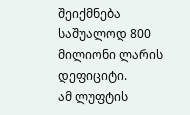შეიქმნება საშუალოდ 800 მილიონი ლარის დეფიციტი.
ამ ლუფტის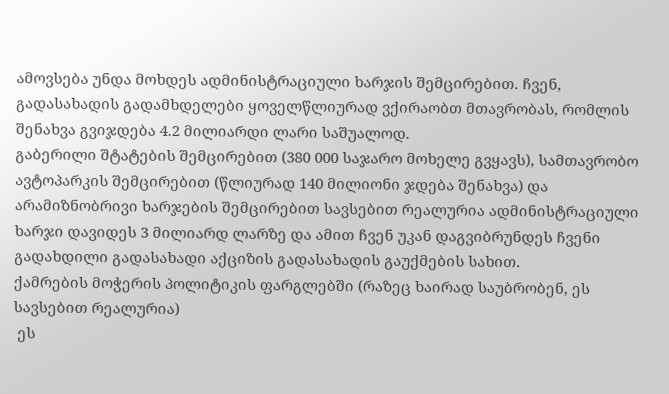ამოვსება უნდა მოხდეს ადმინისტრაციული ხარჯის შემცირებით. ჩვენ, გადასახადის გადამხდელები ყოველწლიურად ვქირაობთ მთავრობას, რომლის შენახვა გვიჯდება 4.2 მილიარდი ლარი საშუალოდ.
გაბერილი შტატების შემცირებით (380 000 საჯარო მოხელე გვყავს), სამთავრობო ავტოპარკის შემცირებით (წლიურად 140 მილიონი ჯდება შენახვა) და არამიზნობრივი ხარჯების შემცირებით სავსებით რეალურია ადმინისტრაციული ხარჯი დავიდეს 3 მილიარდ ლარზე და ამით ჩვენ უკან დაგვიბრუნდეს ჩვენი გადახდილი გადასახადი აქციზის გადასახადის გაუქმების სახით.
ქამრების მოჭერის პოლიტიკის ფარგლებში (რაზეც ხაირად საუბრობენ, ეს სავსებით რეალურია)
 ეს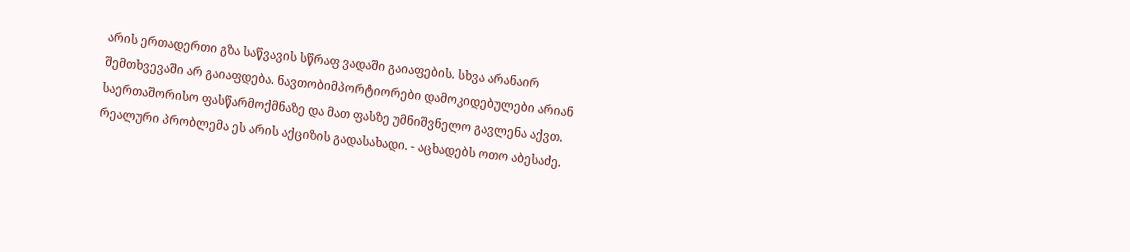არის ერთადერთი გზა საწვავის სწრაფ ვადაში გაიაფების. სხვა არანაირ შემთხვევაში არ გაიაფდება. ნავთობიმპორტიორები დამოკიდებულები არიან საერთაშორისო ფასწარმოქმნაზე და მათ ფასზე უმნიშვნელო გავლენა აქვთ. რეალური პრობლემა ეს არის აქციზის გადასახადი. - აცხადებს ოთო აბესაძე.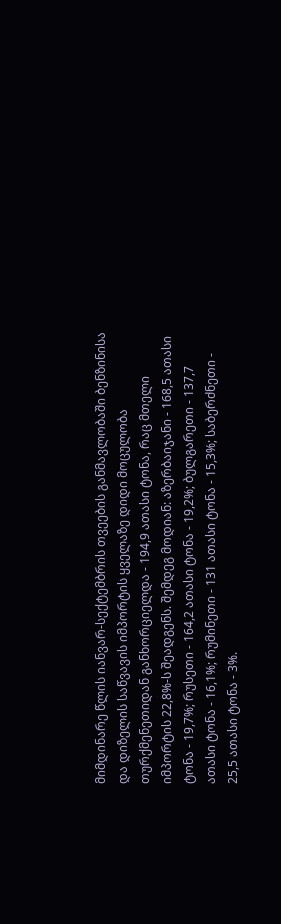მიმდინარე წლის იანვარ-სექტემბრის თვეების განმავლობაში ბენზინისა და დიზელის საწვავის იმპორტის ყველაზე დიდი მოცულობა თურქმენეთიდან განხორციელდა - 194,9 ათასი ტონა, რაც მთელი იმპორტის 22,8%-ს შეადგენს. შემდეგ მოდიან: აზერბაიჯანი - 168,5 ათასი ტონა - 19,7%; რუსეთი - 164,2 ათასი ტონა - 19,2%; ბულგარეთი - 137,7 ათასი ტონა - 16,1%; რუმინეთი - 131 ათასი ტონა - 15,3%; საბერძნეთი - 25,5 ათასი ტონა - 3%.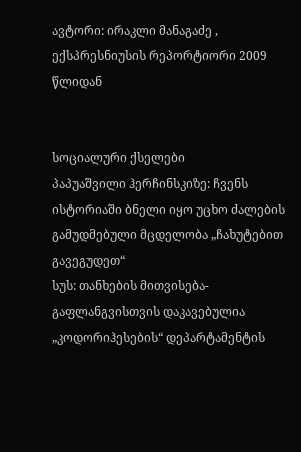ავტორი: ირაკლი მანაგაძე , ექსპრესნიუსის რეპორტიორი 2009 წლიდან


სოციალური ქსელები
პაპუაშვილი ჰერჩინსკიზე: ჩვენს ისტორიაში ბნელი იყო უცხო ძალების გამუდმებული მცდელობა „ჩახუტებით გავეგუდეთ“
სუს: თანხების მითვისება-გაფლანგვისთვის დაკავებულია „კოდორიჰესების“ დეპარტამენტის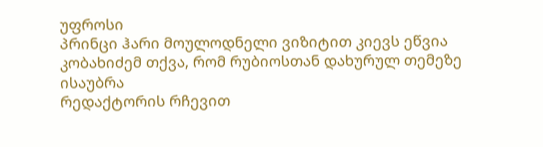უფროსი
პრინცი ჰარი მოულოდნელი ვიზიტით კიევს ეწვია
კობახიძემ თქვა, რომ რუბიოსთან დახურულ თემეზე ისაუბრა
რედაქტორის რჩევით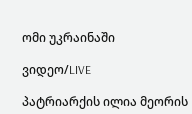ომი უკრაინაში

ვიდეო/LIVE

პატრიარქის ილია მეორის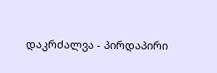დაკრძალვა - პირდაპირი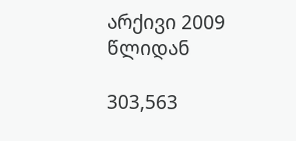არქივი 2009 წლიდან

303,563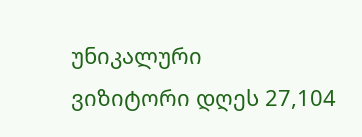უნიკალური
ვიზიტორი დღეს 27,104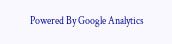Powered By Google Analytics